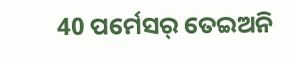40 ପର୍ମେସର୍ ତେଇଅନି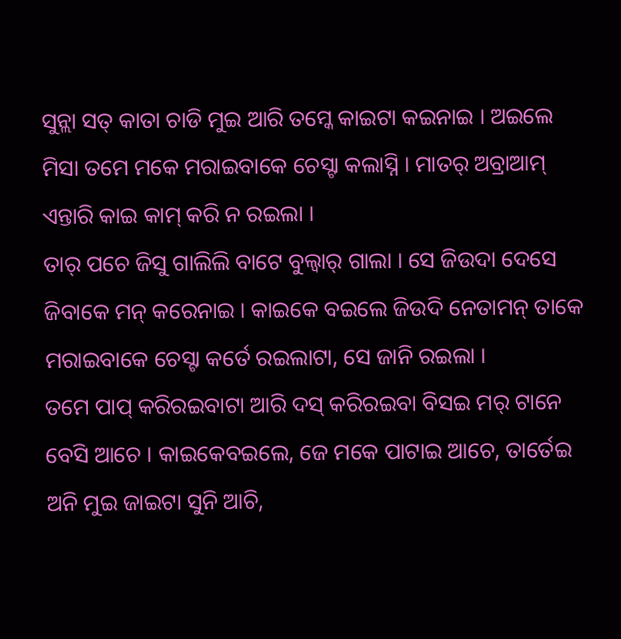ସୁନ୍ଲା ସତ୍ କାତା ଚାଡି ମୁଇ ଆରି ତମ୍କେ କାଇଟା କଇନାଇ । ଅଇଲେ ମିସା ତମେ ମକେ ମରାଇବାକେ ଚେସ୍ଟା କଲାସ୍ନି । ମାତର୍ ଅବ୍ରାଆମ୍ ଏନ୍ତାରି କାଇ କାମ୍ କରି ନ ରଇଲା ।
ତାର୍ ପଚେ ଜିସୁ ଗାଲିଲି ବାଟେ ବୁଲ୍ବାର୍ ଗାଲା । ସେ ଜିଉଦା ଦେସେ ଜିବାକେ ମନ୍ କରେନାଇ । କାଇକେ ବଇଲେ ଜିଉଦି ନେତାମନ୍ ତାକେ ମରାଇବାକେ ଚେସ୍ଟା କର୍ତେ ରଇଲାଟା, ସେ ଜାନି ରଇଲା ।
ତମେ ପାପ୍ କରିରଇବାଟା ଆରି ଦସ୍ କରିରଇବା ବିସଇ ମର୍ ଟାନେ ବେସି ଆଚେ । କାଇକେବଇଲେ, ଜେ ମକେ ପାଟାଇ ଆଚେ, ତାର୍ତେଇ ଅନି ମୁଇ ଜାଇଟା ସୁନି ଆଚି,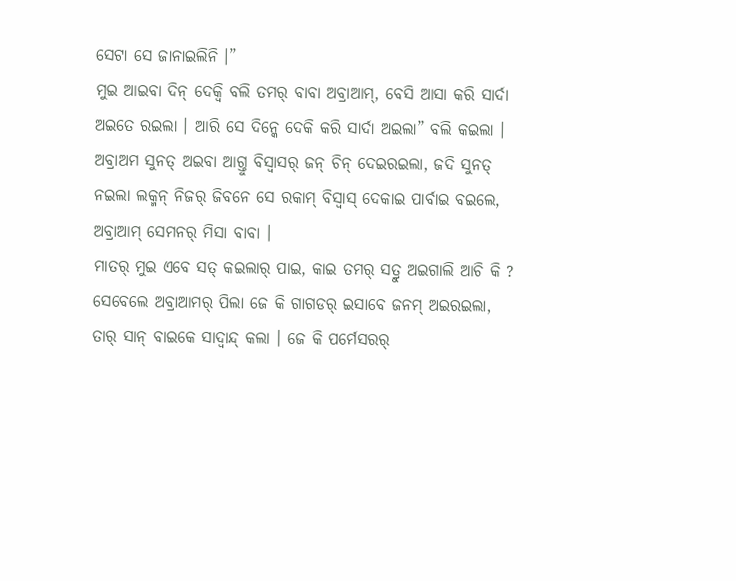ସେଟା ସେ ଜାନାଇଲିନି ।”
ମୁଇ ଆଇବା ଦିନ୍ ଦେକ୍ବି ବଲି ତମର୍ ବାବା ଅବ୍ରାଆମ୍, ବେସି ଆସା କରି ସାର୍ଦା ଅଇତେ ରଇଲା । ଆରି ସେ ଦିନ୍କେ ଦେକି କରି ସାର୍ଦା ଅଇଲା” ବଲି କଇଲା ।
ଅବ୍ରାଅମ ସୁନତ୍ ଅଇବା ଆଗ୍ତୁ ବିସ୍ବାସର୍ ଜନ୍ ଚିନ୍ ଦେଇରଇଲା, ଜଦି ସୁନତ୍ ନଇଲା ଲକ୍ମନ୍ ନିଜର୍ ଜିବନେ ସେ ରକାମ୍ ବିସ୍ବାସ୍ ଦେକାଇ ପାର୍ବାଇ ବଇଲେ, ଅବ୍ରାଆମ୍ ସେମନର୍ ମିସା ବାବା ।
ମାତର୍ ମୁଇ ଏବେ ସତ୍ କଇଲାର୍ ପାଇ, କାଇ ତମର୍ ସତ୍ରୁ ଅଇଗାଲି ଆଚି କି ?
ସେବେଲେ ଅବ୍ରାଆମର୍ ପିଲା ଜେ କି ଗାଗଡର୍ ଇସାବେ ଜନମ୍ ଅଇରଇଲା, ତାର୍ ସାନ୍ ବାଇକେ ସାଦ୍ବାନ୍ଦ୍ କଲା । ଜେ କି ପର୍ମେସରର୍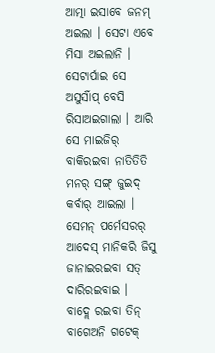ଆତ୍ମା ଇସାବେ ଜନମ୍ ଅଇଲା । ସେଟା ଏବେ ମିସା ଅଇଲାନି ।
ସେଟାର୍ପାଇ ସେ ଅସୁର୍ସାଁପ୍ ବେସି ରିସାଅଇଗାଲା । ଆରି ସେ ମାଇଜିର୍ ବାକିରଇବା ନାତିତିତି ମନର୍ ସଙ୍ଗ୍ ଜୁଇଦ୍ କର୍ବାର୍ ଆଇଲା । ସେମନ୍ ପର୍ମେସରର୍ ଆଦେସ୍ ମାନିକରି ଜିସୁ ଜାନାଇରଇବା ସତ୍ ଦାରିରଇବାଇ ।
ବାଦ୍ଲେ ରଇବା ତିନ୍ ବାଗେଅନି ଗଟେକ୍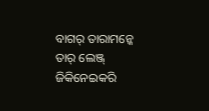ବାଗର୍ ତାରାମନ୍କେ ତାର୍ ଲେଞ୍ଜ୍ ଜିକିନେଇକରି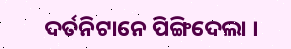ଦର୍ତନିଟାନେ ପିଙ୍ଗିଦେଲା ।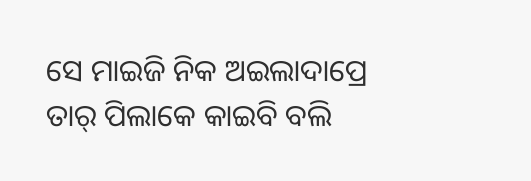ସେ ମାଇଜି ନିକ ଅଇଲାଦାପ୍ରେ ତାର୍ ପିଲାକେ କାଇବି ବଲି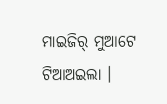ମାଇଜିର୍ ମୁଆଟେ ଟିଆଅଇଲା ।